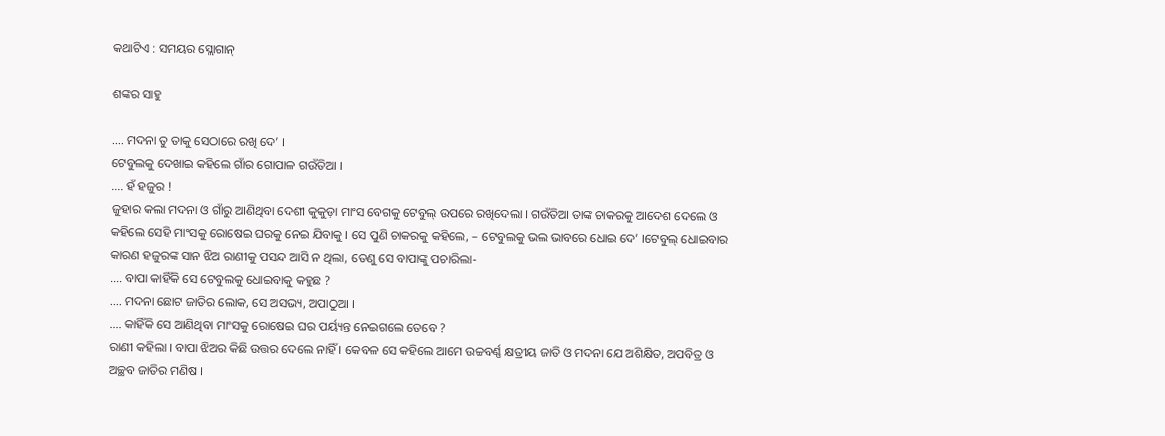କଥାଟିଏ : ସମୟର ସ୍ଲୋଗାନ୍‌

ଶଙ୍କର ସାହୁ

…. ମଦନା ତୁ ତାକୁ ସେଠାରେ ରଖି ଦେ’ ।
ଟେବୁଲକୁ ଦେଖାଇ କହିଲେ ଗାଁର ଗୋପାଳ ଗଉଁତିଆ ।
…. ହଁ ହଜୁର !
ଜୁହାର କଲା ମଦନା ଓ ଗାଁରୁ ଆଣିଥିବା ଦେଶୀ କୁକୁଡ଼ା ମାଂସ ବେଗକୁ ଟେବୁଲ୍ ଉପରେ ରଖିଦେଲା ‌। ଗଉଁତିଆ ତାଙ୍କ ଚାକରକୁ ଆଦେଶ ଦେଲେ ଓ କହିଲେ ସେହି ମାଂସକୁ ରୋଷେଇ ଘରକୁ ନେଇ ଯିବାକୁ । ସେ ପୁଣି ଚାକରକୁ କହିଲେ, – ଟେବୁଲକୁ ଭଲ ଭାବରେ ଧୋଇ ଦେ’ ।ଟେବୁଲ୍ ଧୋଇବାର କାରଣ ହଜୁରଙ୍କ ସାନ ଝିଅ ରାଣୀକୁ ପସନ୍ଦ ଆସି ନ ଥିଲା, ତେଣୁ ସେ ବାପାଙ୍କୁ ପଚାରିଲା-
…. ବାପା କାହିଁକି ସେ ଟେବୁଲକୁ ଧୋଇବାକୁ କହୁଛ ?
…. ମଦନା ଛୋଟ ଜାତିର ଲୋକ, ସେ ଅସଭ୍ୟ, ଅପାଠୁଆ ।
…. କାହିଁକି ସେ ଆଣିଥିବା ମାଂସକୁ ରୋଷେଇ ଘର ପର୍ୟ୍ୟନ୍ତ ନେଇଗଲେ ତେବେ ?
ରାଣୀ କହିଲା । ବାପା ଝିଅର କିଛି ଉତ୍ତର ଦେଲେ ନାହିଁ । କେବଳ ସେ କହିଲେ ଆମେ ଉଚ୍ଚବର୍ଣ୍ଣ କ୍ଷତ୍ରୀୟ ଜାତି ଓ ମଦନା ଯେ ଅଶିକ୍ଷିତ, ଅପବିତ୍ର ଓ ଅଚ୍ଛବ ଜାତିର ମଣିଷ ।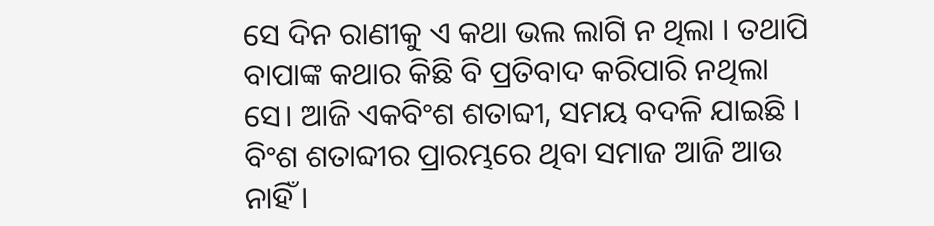ସେ ଦିନ ରାଣୀକୁ ଏ କଥା ଭଲ ଲାଗି ନ ଥିଲା । ତଥାପି ବାପାଙ୍କ କଥାର କିଛି ବି ପ୍ରତିବାଦ କରିପାରି ନଥିଲା ସେ। ଆଜି ଏକବିଂଶ ଶତାବ୍ଦୀ, ସମୟ ବଦଳି ଯାଇଛି । ବିଂଶ ଶତାବ୍ଦୀର ପ୍ରାରମ୍ଭରେ ଥିବା ସମାଜ ଆଜି ଆଉ ନାହିଁ ।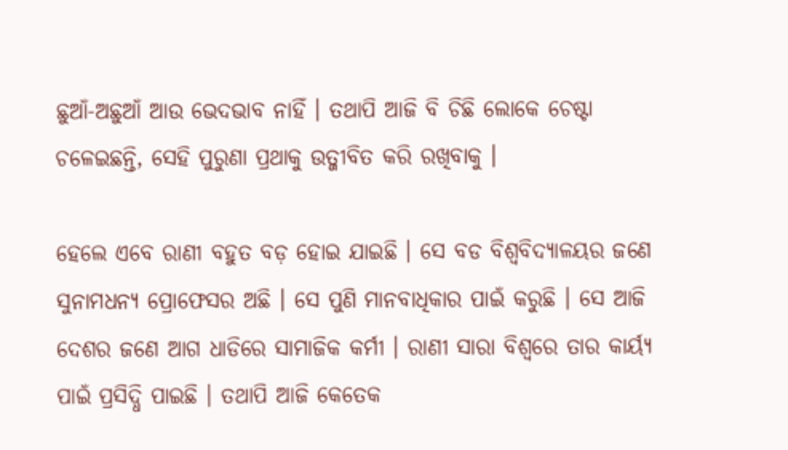ଛୁଆଁ-ଅଛୁଆଁ ଆଉ ଭେଦଭାବ ନାହିଁ । ତଥାପି ଆଜି ବି ଚିଛି ଲୋକେ ଚେଷ୍ଟା ଚଳେଇଛନ୍ତି, ସେହି ପୁରୁଣା ପ୍ରଥାକୁ ଉତ୍ଜୀବିତ କରି ରଖିବାକୁ ।

ହେଲେ ଏବେ ରାଣୀ ବହୁତ ବଡ଼ ହୋଇ ଯାଇଛି । ସେ ବଡ ବିଶ୍ବବିଦ୍ୟାଳୟର ଜଣେ ସୁନାମଧନ୍ୟ ପ୍ରୋଫେସର ଅଛି । ସେ ପୁଣି ମାନବାଧିକାର ପାଇଁ କରୁଛି । ସେ ଆଜି ଦେଶର ଜଣେ ଆଗ ଧାଡିରେ ସାମାଜିକ କର୍ମୀ । ରାଣୀ ସାରା ବିଶ୍ବରେ ତାର କାର୍ୟ୍ୟ ପାଇଁ ପ୍ରସିଦ୍ଧି ପାଇଛି । ତଥାପି ଆଜି କେତେକ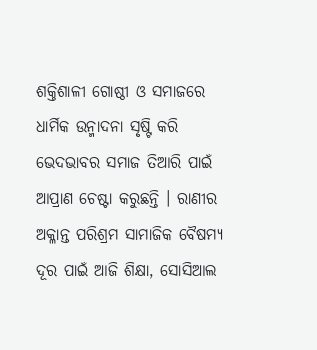ଶକ୍ତିଶାଳୀ ଗୋଷ୍ଠୀ ଓ ସମାଜରେ ଧାର୍ମିକ ଉନ୍ମାଦନା ସୃଷ୍ଟି କରି ଭେଦଭାବର ସମାଜ ତିଆରି ପାଇଁ ଆପ୍ରାଣ ଚେଷ୍ଟା କରୁଛନ୍ତି । ରାଣୀର ଅକ୍ଳାନ୍ତ ପରିଶ୍ରମ ସାମାଜିକ ବୈଷମ୍ୟ ଦୂର ପାଇଁ ଆଜି ଶିକ୍ଷା, ସୋସିଆଲ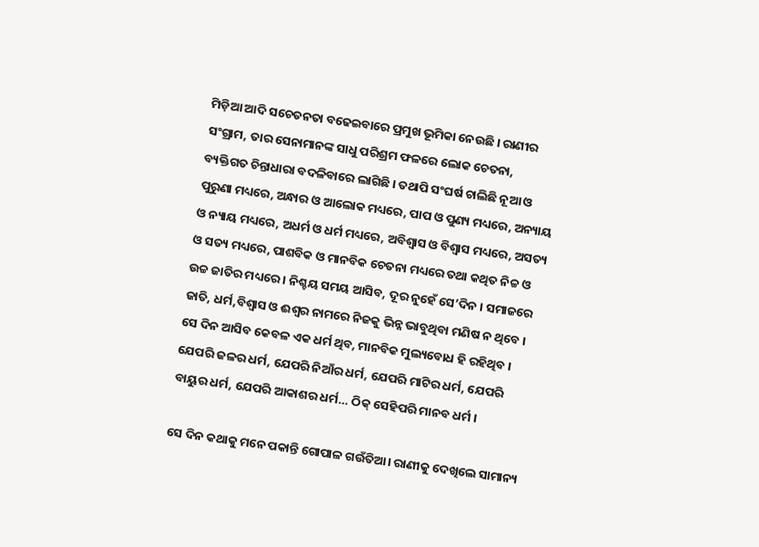ମିଡ଼ିଆ ଆଦି ସଚେତନତା ବଢେଇବାରେ ପ୍ରମୁଖ ଭୂମିକା ନେଉଛି । ରାଣୀର ସଂଗ୍ରାମ, ତାର ସେନାମାନଙ୍କ ସାଧୁ ପରିଶ୍ରମ ଫଳରେ ଲୋକ ଚେତନା, ବ୍ୟକ୍ତିଗତ ଚିନ୍ତାଧାରା ବଦଳିବାରେ ଲାଗିଛି । ତଥାପି ସଂଘର୍ଷ ଚାଲିଛି ନୂଆ ଓ ପୁରୁଣା ମଧ୍ୟରେ, ଅନ୍ଧାର ଓ ଆଲୋକ ମଧ୍ୟରେ, ପାପ ଓ ପୁଣ୍ୟ ମଧ୍ୟରେ, ଅନ୍ୟାୟ ଓ ନ୍ୟାୟ ମଧ୍ୟରେ, ଅଧର୍ମ ଓ ଧର୍ମ ମଧ୍ୟରେ, ଅବିଶ୍ବାସ ଓ ବିଶ୍ବାସ ମଧ୍ୟରେ, ଅସତ୍ୟ ଓ ସତ୍ୟ ମଧ୍ୟରେ, ପାଶବିକ ଓ ମାନବିକ ଚେତନା ମଧ୍ୟରେ ତଥା କଥିତ ନିଚ୍ଚ ଓ ଉଚ୍ଚ ଜାତିର ମଧ୍ୟରେ । ନିଶ୍ଚୟ ସମୟ ଆସିବ, ଦୂର ନୁହେଁ ସେ’ଦିନ‌ । ସମାଜରେ ଜାତି, ଧର୍ମ,ବିଶ୍ବାସ ଓ ଈଶ୍ବର ନାମରେ ନିଜକୁ ଭିନ୍ନ ଭାବୁଥିବା ମଣିଷ ନ ଥିବେ । ସେ ଦିନ ଆସିବ କେବଳ ଏକ ଧର୍ମ ଥିବ, ମାନବିକ ମୁଲ୍ୟବୋଧ ହି ରହିଥିବ । ଯେପରି ଜଳର ଧର୍ମ, ଯେପରି ନିଆଁର ଧର୍ମ, ଯେପରି ମାଟିର ଧର୍ମ, ଯେପରି ବାୟୁର ଧର୍ମ, ଯେପରି ଆକାଶର ଧର୍ମ… ଠିକ୍‌ ସେହିପରି ମାନବ ଧର୍ମ ।

ସେ ଦିନ କଥାକୁ ମନେ ପକାନ୍ତି ଗୋପାଳ ଗଉଁତିଆ। ରାଣୀକୁ ଦେଖିଲେ ସାମାନ୍ୟ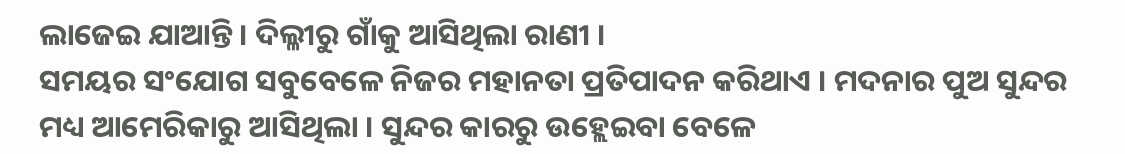ଲାଜେଇ ଯାଆନ୍ତି । ଦିଲ୍ଳୀରୁ ଗାଁକୁ ଆସିଥିଲା ରାଣୀ ।
ସମୟର ସଂଯୋଗ ସବୁବେଳେ ନିଜର ମହାନତା ପ୍ରତିପାଦନ କରିଥାଏ । ମଦନାର ପୁଅ ସୁନ୍ଦର ମଧ୍ୟ ଆମେରିକାରୁ ଆସିଥିଲା । ସୁନ୍ଦର କାରରୁ ଉହ୍ଲେଇବା ବେଳେ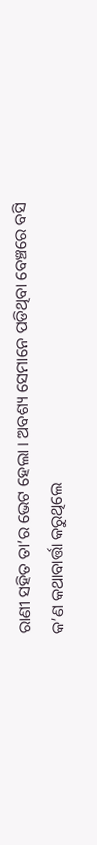ରାଣୀ ସହିତ ତା’ର ଭେଟ ହେଲା । ଅବଶ୍ୟ ସେମାନେ ପଡିଥିବା ବେଞ୍ଚରେ ବସି କ’ଣ କଥାବାର୍ତ୍ତା କରୁଥିଲେ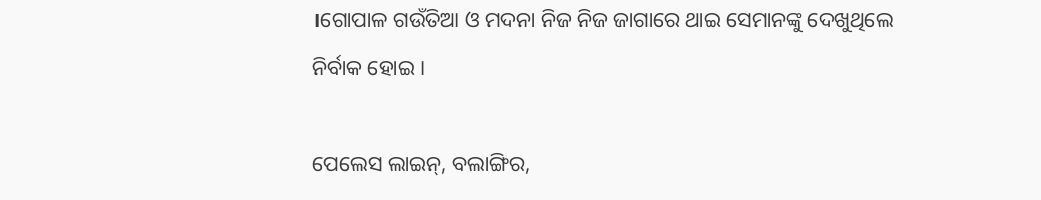।ଗୋପାଳ ଗଉଁତିଆ ଓ ମଦନା ନିଜ ନିଜ ଜାଗାରେ ଥାଇ ସେମାନଙ୍କୁ ଦେଖୁଥିଲେ ନିର୍ବାକ ହୋଇ ।

ପେଲେସ ଲାଇନ୍‌, ବଲାଙ୍ଗିର,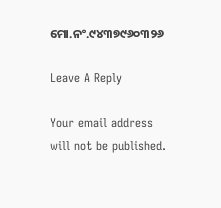ମୋ.ନଂ.୯୪୩୭୯୬୦୩୨୬

Leave A Reply

Your email address will not be published.